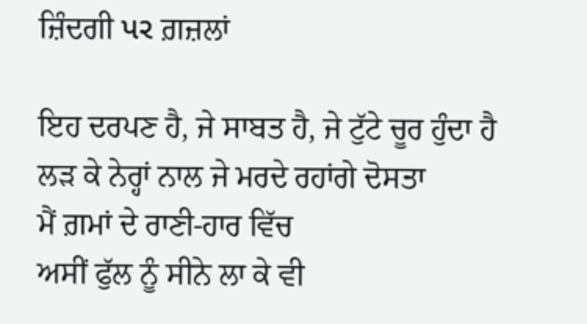ਜ਼ਿੰਦਗੀ પર ਗ਼ਜ਼ਲਾਂ

ਇਹ ਦਰਪਣ ਹੈ, ਜੇ ਸਾਬਤ ਹੈ, ਜੇ ਟੁੱਟੇ ਚੂਰ ਹੁੰਦਾ ਹੈ
ਲੜ ਕੇ ਨੇਰ੍ਹਾਂ ਨਾਲ ਜੇ ਮਰਦੇ ਰਹਾਂਗੇ ਦੋਸਤਾ
ਮੈਂ ਗ਼ਮਾਂ ਦੇ ਰਾਣੀ-ਹਾਰ ਵਿੱਚ
ਅਸੀਂ ਫੁੱਲ ਨੂੰ ਸੀਨੇ ਲਾ ਕੇ ਵੀ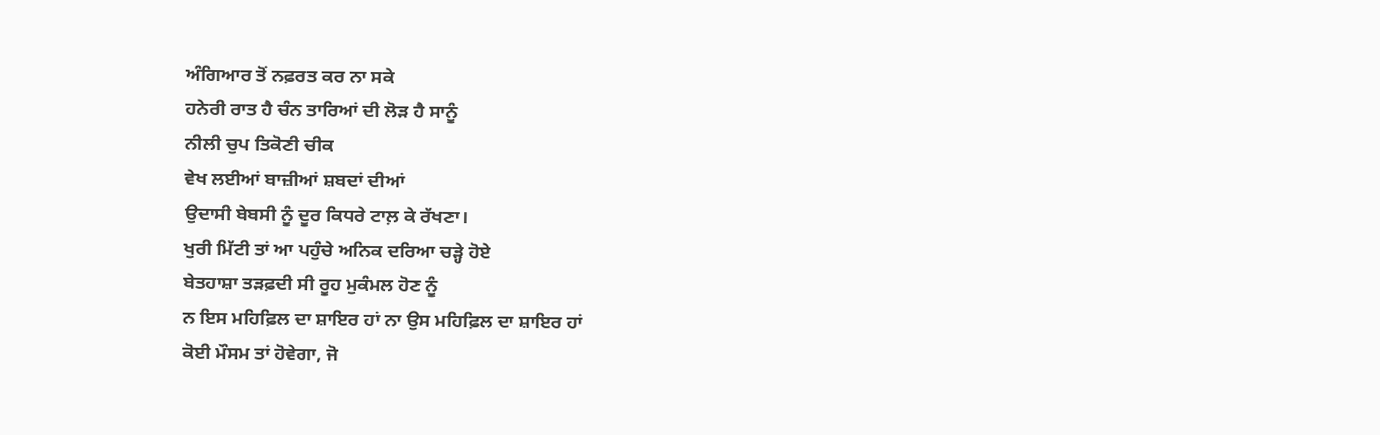ਅੰਗਿਆਰ ਤੋਂ ਨਫ਼ਰਤ ਕਰ ਨਾ ਸਕੇ
ਹਨੇਰੀ ਰਾਤ ਹੈ ਚੰਨ ਤਾਰਿਆਂ ਦੀ ਲੋੜ ਹੈ ਸਾਨੂੰ
ਨੀਲੀ ਚੁਪ ਤਿਕੋਣੀ ਚੀਕ
ਵੇਖ ਲਈਆਂ ਬਾਜ਼ੀਆਂ ਸ਼ਬਦਾਂ ਦੀਆਂ
ਉਦਾਸੀ ਬੇਬਸੀ ਨੂੰ ਦੂਰ ਕਿਧਰੇ ਟਾਲ਼ ਕੇ ਰੱਖਣਾ।
ਖੁਰੀ ਮਿੱਟੀ ਤਾਂ ਆ ਪਹੁੰਚੇ ਅਨਿਕ ਦਰਿਆ ਚੜ੍ਹੇ ਹੋਏ
ਬੇਤਹਾਸ਼ਾ ਤੜਫ਼ਦੀ ਸੀ ਰੂਹ ਮੁਕੰਮਲ ਹੋਣ ਨੂੰ
ਨ ਇਸ ਮਹਿਫ਼ਿਲ ਦਾ ਸ਼ਾਇਰ ਹਾਂ ਨਾ ਉਸ ਮਹਿਫ਼ਿਲ ਦਾ ਸ਼ਾਇਰ ਹਾਂ
ਕੋਈ ਮੌਸਮ ਤਾਂ ਹੋਵੇਗਾ, ਜੋ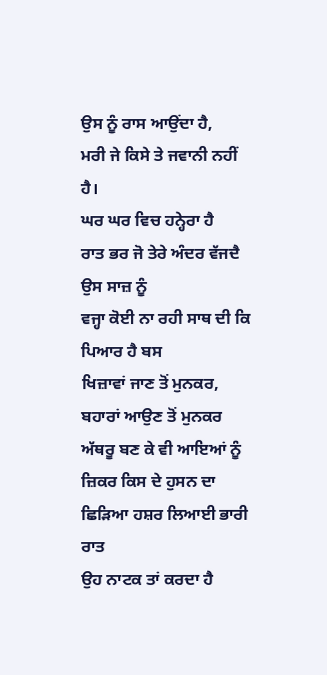ਉਸ ਨੂੰ ਰਾਸ ਆਉਂਦਾ ਹੈ,
ਮਰੀ ਜੇ ਕਿਸੇ ਤੇ ਜਵਾਨੀ ਨਹੀਂ ਹੈ।
ਘਰ ਘਰ ਵਿਚ ਹਨ੍ਹੇਰਾ ਹੈ
ਰਾਤ ਭਰ ਜੋ ਤੇਰੇ ਅੰਦਰ ਵੱਜਦੈ ਉਸ ਸਾਜ਼ ਨੂੰ
ਵਜ੍ਹਾ ਕੋਈ ਨਾ ਰਹੀ ਸਾਥ ਦੀ ਕਿ ਪਿਆਰ ਹੈ ਬਸ
ਖਿਜ਼ਾਵਾਂ ਜਾਣ ਤੋਂ ਮੁਨਕਰ, ਬਹਾਰਾਂ ਆਉਣ ਤੋਂ ਮੁਨਕਰ
ਅੱਥਰੂ ਬਣ ਕੇ ਵੀ ਆਇਆਂ ਨੂੰ
ਜ਼ਿਕਰ ਕਿਸ ਦੇ ਹੁਸਨ ਦਾ ਛਿੜਿਆ ਹਸ਼ਰ ਲਿਆਈ ਭਾਰੀ ਰਾਤ
ਉਹ ਨਾਟਕ ਤਾਂ ਕਰਦਾ ਹੈ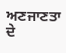ਅਣਜਾਣਤਾ ਦੇ